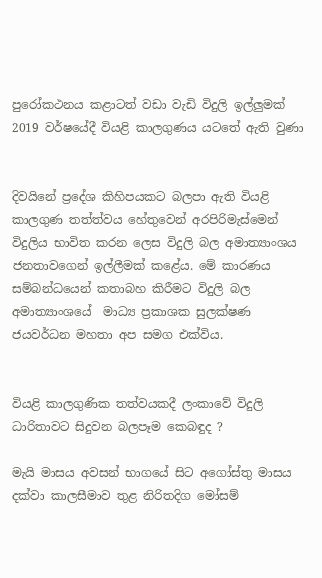පුරෝකථනය කළාටත් වඩා වැඩි විදුලි ඉල්ලුමක් 2019 වර්ෂයේදී වියළි කාලගුණය යටතේ ඇති වුණා


දිවයිනේ ප්‍රදේශ කිහිපයකට බලපා ඇති වියළි කාලගුණ තත්ත්වය හේතුවෙන් අරපිරිමැස්මෙන් විදුලිය භාවිත කරන ලෙස විදුලි බල අමාත්‍යාංශය ජනතාවගෙන් ඉල්ලීමක් කළේය. මේ කාරණය සම්බන්ධයෙන් කතාබහ කිරීමට විදුලි බල අමාත්‍යාංශයේ  මාධ්‍ය ප්‍රකාශක සුලක්ෂණ ජයවර්ධන මහතා අප සමග එක්විය.


වියළි කාලගුණික තත්වයකදී ලංකාවේ විදුලි ධාරිතාවට සිදුවන බලපෑම කෙබඳුද ?

මැයි මාසය අවසන් භාගයේ සිට අගෝස්තු මාසය දක්වා කාලසීමාව තුළ නිරිතදිග මෝසම්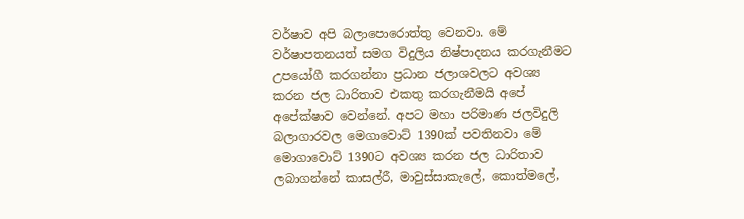වර්ෂාව අපි බලාපොරොත්තු වෙනවා. මේ වර්ෂාපතනයත් සමග විදුලිය නිෂ්පාදනය කරගැනීමට උපයෝගී කරගන්නා ප්‍රධාන ජලාශවලට අවශ්‍ය කරන ජල ධාරිතාව එකතු කරගැනීමයි අපේ අපේක්ෂාව වෙන්නේ. අපට මහා පරිමාණ ජලවිදුලි බලාගාරවල මෙගාවොට් 1390ක් පවතිනවා මේ මොගාවොට් 1390ට අවශ්‍ය කරන ජල ධාරිතාව ලබාගන්නේ කාසල්රී, මාවුස්සාකැලේ, කොත්මලේ,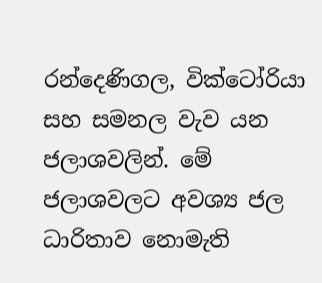රන්දෙණිගල, වික්ටෝරියා සහ සමනල වැව යන ජලාශවලින්. මේ ජලාශවලට අවශ්‍ය ජල ධාරිතාව නොමැති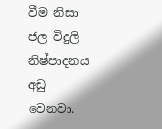වීම නිසා ජල විදුලි නිෂ්පාදනය අඩු වෙනවා.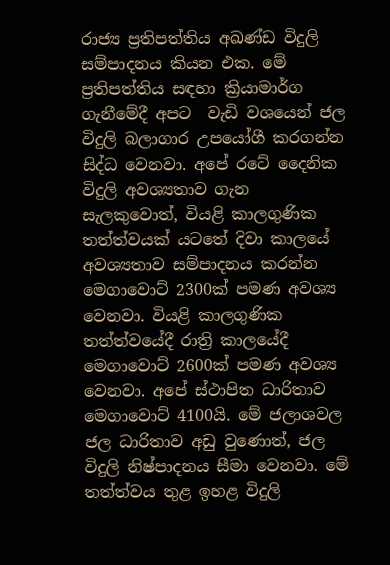රාජ්‍ය ප්‍රතිපත්තිය අඛණ්ඩ විදුලි සම්පාදනය කියන එක. මේ ප්‍රතිපත්තිය සඳහා ක්‍රියාමාර්ග ගැනීමේදී අපට  වැඩි වශයෙන් ජල විදුලි බලාගාර උපයෝගී කරගන්න සිද්ධ වෙනවා. අපේ රටේ දෛනික විදුලි අවශ්‍යතාව ගැන සැලකුවොත්, වියළි කාලගුණික තත්ත්වයක් යටතේ දිවා කාලයේ අවශ්‍යතාව සම්පාදනය කරන්න මෙගාවොට් 2300ක් පමණ අවශ්‍ය වෙනවා. වියළි කාලගුණික තත්ත්වයේදී රාත්‍රි කාලයේදී මෙගාවොට් 2600ක් පමණ අවශ්‍ය වෙනවා. අපේ ස්ථාපිත ධාරිතාව මෙගාවොට් 4100යි. මේ ජලාශවල ජල ධාරිතාව අඩු වුණොත්, ජල විදුලි නිෂ්පාදනය සීමා වෙනවා. මේ තත්ත්වය තුළ ඉහළ විදුලි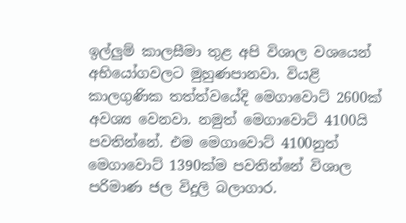ඉල්ලුම් කාලසීමා තුළ අපි විශාල වශයෙන් අභියෝගවලට මුහුණපානවා. වියළි කාලගුණික තත්ත්වයේදි මෙගාවොට් 2600ක් අවශ්‍ය වෙනවා. නමුත් මෙගාවොට් 4100යි පවතින්නේ. එම මෙගාවොට් 4100නුත් මෙගාවොට් 1390ක්ම පවතින්නේ විශාල පරිමාණ ජල විදුලි බලාගාර.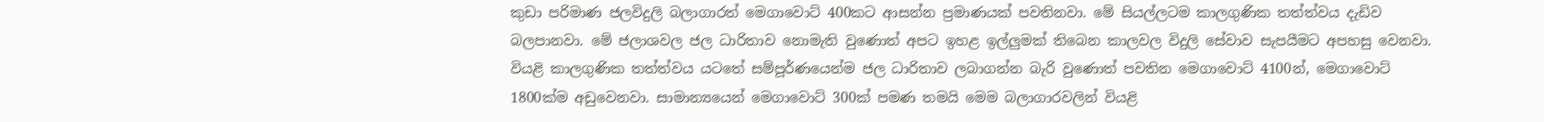කුඩා පරිමාණ ජලවිදුලි බලාගාරත් මෙගාවොට් 400කට ආසන්න ප්‍රමාණයක් පවතිනවා. මේ සියල්ලටම කාලගුණික තත්ත්වය දැඩිව බලපානවා. මේ ජලාශවල ජල ධාරිතාව නොමැති වුණොත් අපට ඉහළ ඉල්ලුමක් තිබෙන කාලවල විදුලි සේවාව සැපයීමට අපහසු වෙනවා. වියළි කාලගුණික තත්ත්වය යටතේ සම්පූර්ණයෙන්ම ජල ධාරිතාව ලබාගන්න බැරි වුණොත් පවතින මෙගාවොට් 4100න්, මෙගාවොට් 1800ක්ම අඩුවෙනවා. සාමාන්‍යයෙන් මෙගාවොට් 300ක් පමණ තමයි මෙම බලාගාරවලින් වියළි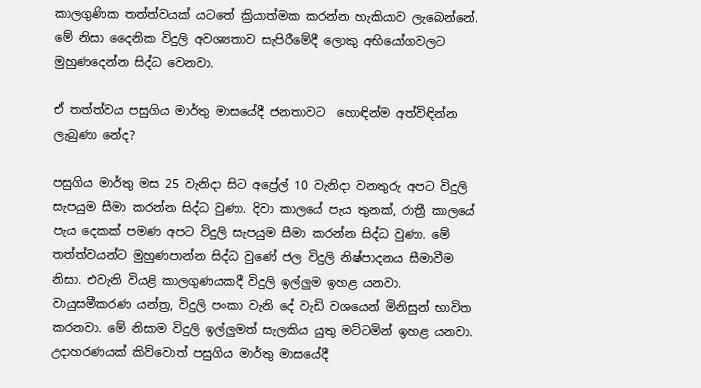කාලගුණික තත්ත්වයක් යටතේ ක්‍රියාත්මක කරන්න හැකියාව ලැබෙන්නේ. මේ නිසා දෛනික විදුලි අවශ්‍යතාව සැපිරීමේදී ලොකු අභියෝගවලට මුහුණදෙන්න සිද්ධ වෙනවා.

ඒ තත්ත්වය පසුගිය මාර්තු මාසයේදී ජනතාවට  හොඳින්ම අත්විඳින්න ලැබුණා නේද?

පසුගිය මාර්තු මස 25 වැනිදා සිට අප්‍රේල් 10 වැනිදා වනතුරු අපට විදුලි සැපයුම සීමා කරන්න සිද්ධ වුණා. දිවා කාලයේ පැය තුනක්, රාත්‍රී කාලයේ පැය දෙකක් පමණ අපට විදුලි සැපයුම සීමා කරන්න සිද්ධ වුණා. මේ තත්ත්වයන්ට මුහුණපාන්න සිද්ධ වුණේ ජල විදුලි නිෂ්පාදනය සීමාවීම නිසා. එවැනි වියළි කාලගුණයකදී විදුලි ඉල්ලුම ඉහළ යනවා. වායුසමීකරණ යන්ත්‍ර, විදුලි පංකා වැනි දේ වැඩි වශයෙන් මිනිසුන් භාවිත කරනවා. මේ නිසාම විදුලි ඉල්ලුමත් සැලකිය යුතු මට්ටමින් ඉහළ යනවා. උදාහරණයක් කිව්වොත් පසුගිය මාර්තු මාසයේදී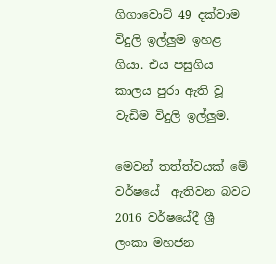ගිගාවොට් 49 දක්වාම විදුලි ඉල්ලුම ඉහළ ගියා. එය පසුගිය කාලය පුරා ඇති වූ වැඩිම විදුලි ඉල්ලුම.

මෙවන් තත්ත්වයක් මේ වර්ෂයේ  ඇතිවන බවට 2016 වර්ෂයේදී ශ්‍රී ලංකා මහජන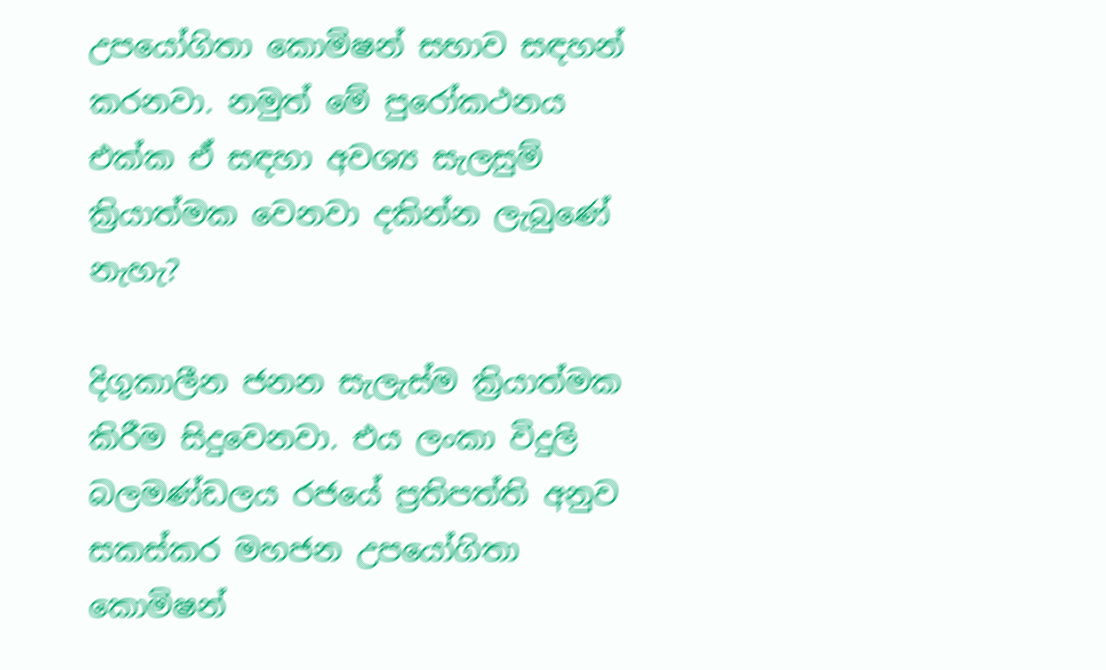උපයෝගිතා කොමිෂන් සභාව සඳහන් කරනවා. නමුත් මේ පුරෝකථනය එක්ක ඒ සඳහා අවශ්‍ය සැලසුම් ක්‍රියාත්මක වෙනවා දකින්න ලැබුණේ නැහැ?

දිගුකාලීන ජනන සැලැස්ම ක්‍රියාත්මක කිරීම සිදුවෙනවා. එය ලංකා විදුලි බලමණ්ඩලය රජයේ ප්‍රතිපත්ති අනුව සකස්කර මහජන උපයෝගිතා කොමිෂන්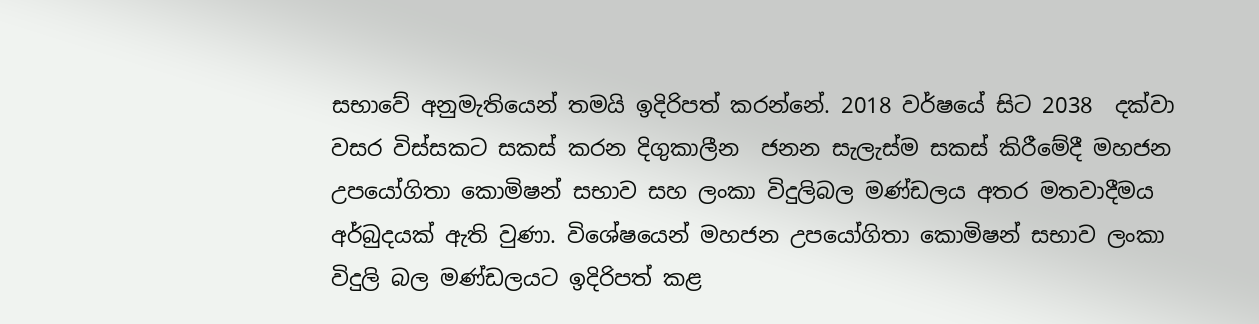සභාවේ අනුමැතියෙන් තමයි ඉදිරිපත් කරන්නේ. 2018 වර්ෂයේ සිට 2038  දක්වා වසර විස්සකට සකස් කරන දිගුකාලීන  ජනන සැලැස්ම සකස් කිරීමේදී මහජන උපයෝගිතා කොමිෂන් සභාව සහ ලංකා විදුලිබල මණ්ඩලය අතර මතවාදීමය අර්බුදයක් ඇති වුණා. විශේෂයෙන් මහජන උපයෝගිතා කොමිෂන් සභාව ලංකා විදුලි බල මණ්ඩලයට ඉදිරිපත් කළ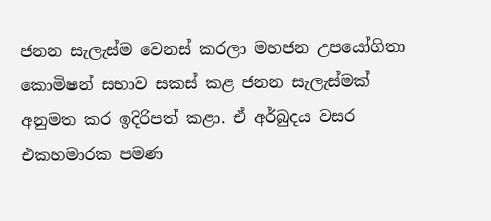ජනන සැලැස්ම වෙනස් කරලා මහජන උපයෝගිතා කොමිෂන් සභාව සකස් කළ ජනන සැලැස්මක් අනුමත කර ඉදිරිපත් කළා. ඒ අර්බුදය වසර එකහමාරක පමණ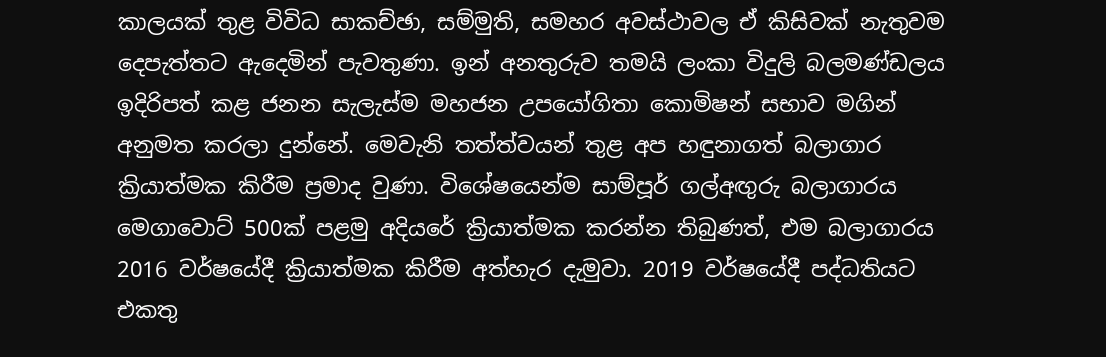කාලයක් තුළ විවිධ සාකච්ඡා, සම්මුති, සමහර අවස්ථාවල ඒ කිසිවක් නැතුවම දෙපැත්තට ඇදෙමින් පැවතුණා. ඉන් අනතුරුව තමයි ලංකා විදුලි බලමණ්ඩලය ඉදිරිපත් කළ ජනන සැලැස්ම මහජන උපයෝගිතා කොමිෂන් සභාව මගින් අනුමත කරලා දුන්නේ. මෙවැනි තත්ත්වයන් තුළ අප හඳුනාගත් බලාගාර ක්‍රියාත්මක කිරීම ප්‍රමාද වුණා. විශේෂයෙන්ම සාම්පූර් ගල්අඟුරු බලාගාරය මෙගාවොට් 500ක් පළමු අදියරේ ක්‍රියාත්මක කරන්න තිබුණත්, එම බලාගාරය 2016 වර්ෂයේදී ක්‍රියාත්මක කිරීම අත්හැර දැමුවා. 2019 වර්ෂයේදී පද්ධතියට එකතු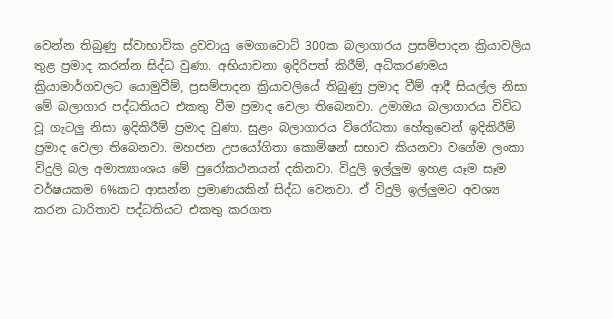වෙන්න තිබුණු ස්වාභාවික ද්‍රවවායු මෙගාවොට් 300ක බලාගාරය ප්‍රසම්පාදන ක්‍රියාවලිය තුළ ප්‍රමාද කරන්න සිද්ධ වුණා. අභියාචනා ඉදිරිපත් කිරීම්, අධිකරණමය ක්‍රියාමාර්ගවලට යොමුවීම්, ප්‍රසම්පාදන ක්‍රියාවලියේ තිබුණු ප්‍රමාද වීම් ආදී සියල්ල නිසා මේ බලාගාර පද්ධතියට එකතු වීම ප්‍රමාද වෙලා තිබෙනවා. උමාඔය බලාගාරය විවිධ වූ ගැටලු නිසා ඉදිකිරීම් ප්‍රමාද වුණා. සුළං බලාගාරය විරෝධතා හේතුවෙන් ඉදිකිරීම් ප්‍රමාද වෙලා තිබෙනවා. මහජන උපයෝගිතා කොමිෂන් සභාව කියනවා වගේම ලංකා විදුලි බල අමාත්‍යාංශය මේ පුරෝකථනයන් දකිනවා. විදුලි ඉල්ලුම ඉහළ යෑම සෑම වර්ෂයකම 6%කට ආසන්න ප්‍රමාණයකින් සිද්ධ වෙනවා. ඒ විදුලි ඉල්ලුමට අවශ්‍ය කරන ධාරිතාව පද්ධතියට එකතු කරගත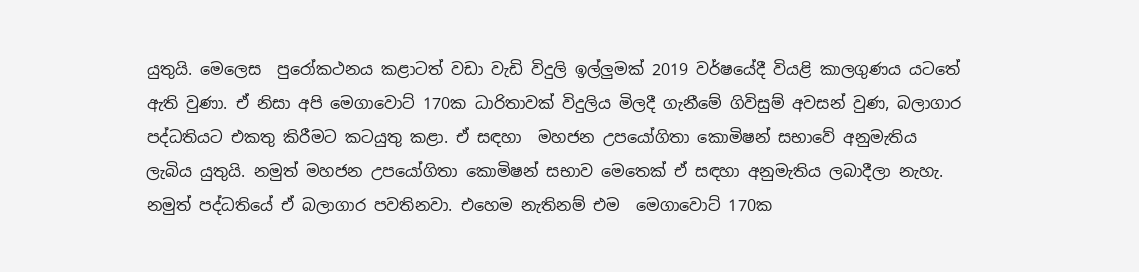යුතුයි. මෙලෙස  පුරෝකථනය කළාටත් වඩා වැඩි විදුලි ඉල්ලුමක් 2019 වර්ෂයේදී වියළි කාලගුණය යටතේ ඇති වුණා. ඒ නිසා අපි මෙගාවොට් 170ක ධාරිතාවක් විදුලිය මිලදී ගැනීමේ ගිවිසුම් අවසන් වුණ, බලාගාර පද්ධතියට එකතු කිරීමට කටයුතු කළා. ඒ සඳහා  මහජන උපයෝගිතා කොමිෂන් සභාවේ අනුමැතිය ලැබිය යුතුයි. නමුත් මහජන උපයෝගිතා කොමිෂන් සභාව මෙතෙක් ඒ සඳහා අනුමැතිය ලබාදීලා නැහැ. නමුත් පද්ධතියේ ඒ බලාගාර පවතිනවා. එහෙම නැතිනම් එම  මෙගාවොට් 170ක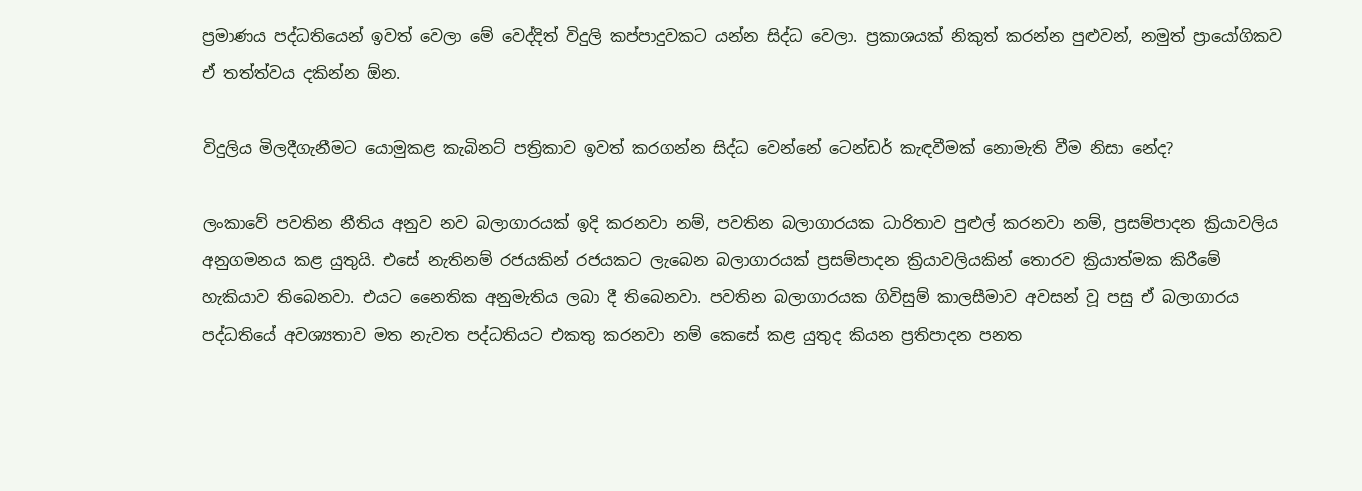ප්‍රමාණය පද්ධතියෙන් ඉවත් වෙලා මේ වෙද්දිත් විදුලි කප්පාදුවකට යන්න සිද්ධ වෙලා. ප්‍රකාශයක් නිකුත් කරන්න පුළුවන්, නමුත් ප්‍රායෝගිකව ඒ තත්ත්වය දකින්න ඕන.

විදුලිය මිලදීගැනීමට යොමුකළ කැබිනට් පත්‍රිකාව ඉවත් කරගන්න සිද්ධ වෙන්නේ ටෙන්ඩර් කැඳවීමක් නොමැති වීම නිසා නේද?

ලංකාවේ පවතින නීතිය අනුව නව බලාගාරයක් ඉදි කරනවා නම්, පවතින බලාගාරයක ධාරිතාව පුළුල් කරනවා නම්, ප්‍රසම්පාදන ක්‍රියාවලිය අනුගමනය කළ යුතුයි. එසේ නැතිනම් රජයකින් රජයකට ලැබෙන බලාගාරයක් ප්‍රසම්පාදන ක්‍රියාවලියකින් තොරව ක්‍රියාත්මක කිරීමේ හැකියාව තිබෙනවා. එයට නෛතික අනුමැතිය ලබා දී තිබෙනවා. පවතින බලාගාරයක ගිවිසුම් කාලසීමාව අවසන් වූ පසු ඒ බලාගාරය පද්ධතියේ අවශ්‍යතාව මත නැවත පද්ධතියට එකතු කරනවා නම් කෙසේ කළ යුතුද කියන ප්‍රතිපාදන පනත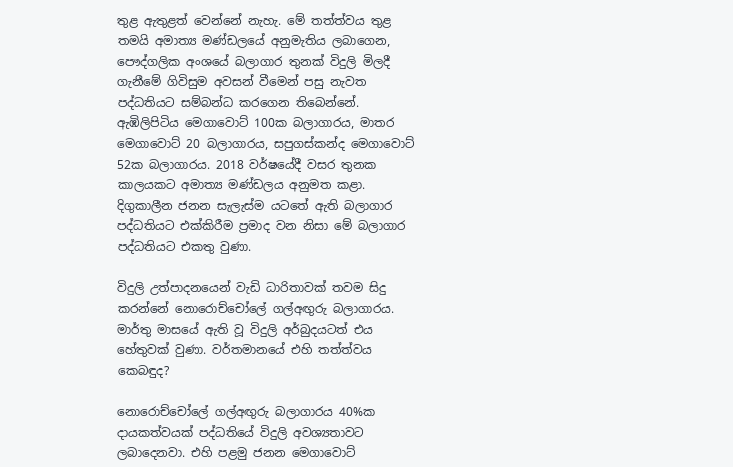තුළ ඇතුළත් වෙන්නේ නැහැ. මේ තත්ත්වය තුළ තමයි අමාත්‍ය මණ්ඩලයේ අනුමැතිය ලබාගෙන, පෞද්ගලික අංශයේ බලාගාර තුනක් විදුලි මිලදී ගැනීමේ ගිවිසුම අවසන් වීමෙන් පසු නැවත පද්ධතියට සම්බන්ධ කරගෙන තිබෙන්නේ. ඇඹිලිපිටිය මෙගාවොට් 100ක බලාගාරය, මාතර මෙගාවොට් 20 බලාගාරය, සපුගස්කන්ද මෙගාවොට් 52ක බලාගාරය. 2018 වර්ෂයේදී වසර තුනක කාලයකට අමාත්‍ය මණ්ඩලය අනුමත කළා. දිගුකාලීන ජනන සැලැස්ම යටතේ ඇති බලාගාර පද්ධතියට එක්කිරීම ප්‍රමාද වන නිසා මේ බලාගාර පද්ධතියට එකතු වුණා.

විදුලි උත්පාදනයෙන් වැඩි ධාරිතාවක් තවම සිදු කරන්නේ නොරොච්චෝලේ ගල්අඟුරු බලාගාරය. මාර්තු මාසයේ ඇති වූ විදුලි අර්බුදයටත් එය හේතුවක් වුණා. වර්තමානයේ එහි තත්ත්වය කෙබඳුද?

නොරොච්චෝලේ ගල්අඟුරු බලාගාරය 40%ක දායකත්වයක් පද්ධතියේ විදුලි අවශ්‍යතාවට ලබාදෙනවා. එහි පළමු ජනන මෙගාවොට්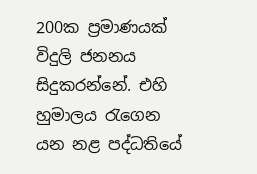200ක ප්‍රමාණයක් විදුලි ජනනය සිදුකරන්නේ. එහි හුමාලය රැගෙන යන නළ පද්ධතියේ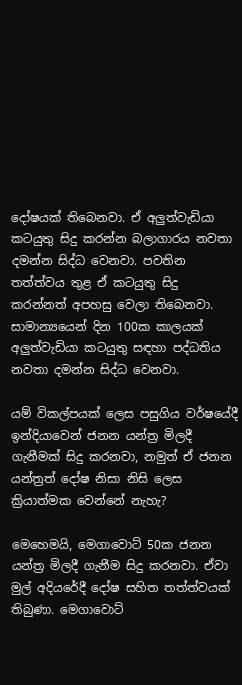දෝෂයක් තිබෙනවා. ඒ අලුත්වැඩියා කටයුතු සිදු කරන්න බලාගාරය නවතා දමන්න සිද්ධ වෙනවා. පවතින තත්ත්වය තුළ ඒ කටයුතු සිදු කරන්නත් අපහසු වෙලා තිබෙනවා. සාමාන්‍යයෙන් දින 100ක කාලයක් අලුත්වැඩියා කටයුතු සඳහා පද්ධතිය නවතා දමන්න සිද්ධ වෙනවා.

යම් විකල්පයක් ලෙස පසුගිය වර්ෂයේදී ඉන්දියාවෙන් ජනන යන්ත්‍ර මිලදී ගැනීමක් සිදු කරනවා, නමුත් ඒ ජනන යන්ත්‍රත් දෝෂ නිසා නිසි ලෙස ක්‍රියාත්මක වෙන්නේ නැහැ?

මෙහෙමයි, මෙගාවොට් 50ක ජනන යන්ත්‍ර මිලදී ගැනීම සිදු කරනවා. ඒවා මුල් අදියරේදී දෝෂ සහිත තත්ත්වයක් තිබුණා. මෙගාවොට්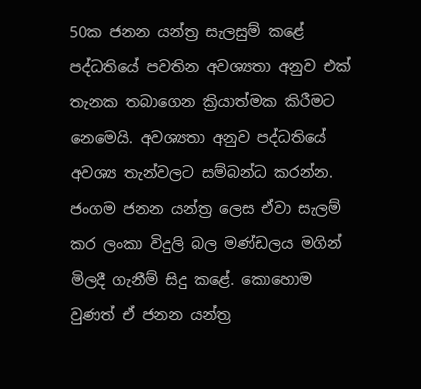50ක ජනන යන්ත්‍ර සැලසුම් කළේ පද්ධතියේ පවතින අවශ්‍යතා අනුව එක් තැනක තබාගෙන ක්‍රියාත්මක කිරීමට නෙමෙයි. අවශ්‍යතා අනුව පද්ධතියේ අවශ්‍ය තැන්වලට සම්බන්ධ කරන්න. ජංගම ජනන යන්ත්‍ර ලෙස ඒවා සැලම් කර ලංකා විදුලි බල මණ්ඩලය මගින් මිලදී ගැනීම් සිදු කළේ. කොහොම වුණත් ඒ ජනන යන්ත්‍ර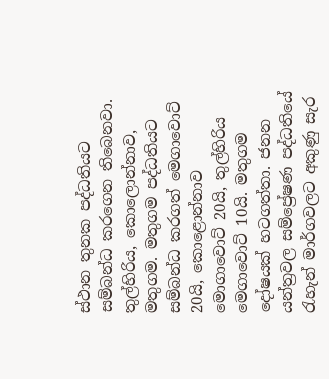ස්ථාන තුනක පද්ධතියට සම්බන්ධ කරගෙන තිබෙනවා. තුල්හිරිය, කොලොන්නාව, මතුගම. මතුගම පද්ධතියට සම්බන්ධ කරගත් මෙගාවොට් 20යි, කොළොන්නාව මොගාවොට් 20යි, තුල්හිරිය මෙගාවොට් 10යි. මතුගම දෝෂයක් හටගත්තා. ජනන යන්ත්‍රවල සම්ප්‍රේෂණ පද්ධතියේ රැහැන් මාර්ගවලට අකුණු සැර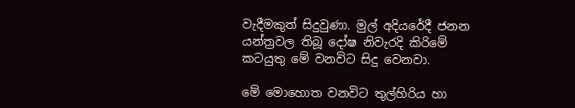වැදීමකුත් සිදුවුණා. මුල් අදියරේදී ජනන යන්ත්‍රවල තිබූ දෝෂ නිවැරදි කිරිමේ කටයුතු මේ වනවිට සිදු වෙනවා.

මේ මොහොත වනවිට තුල්හිරිය හා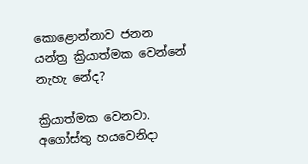කොළොන්නාව ජනන යන්ත්‍ර ක්‍රියාත්මක වෙන්නේ නැහැ නේද?

ක්‍රියාත්මක වෙනවා. අගෝස්තු හයවෙනිදා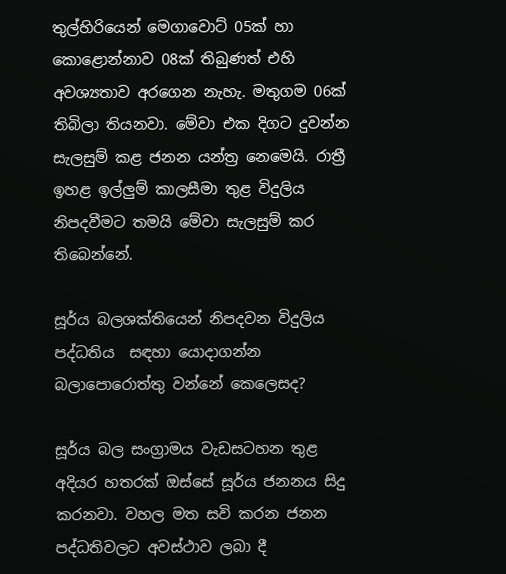තුල්හිරියෙන් මෙගාවොට් 05ක් හා කොළොන්නාව 08ක් තිබුණත් එහි අවශ්‍යතාව අරගෙන නැහැ. මතුගම 06ක් තිබිලා තියනවා. මේවා එක දිගට දුවන්න සැලසුම් කළ ජනන යන්ත්‍ර නෙමෙයි. රාත්‍රී ඉහළ ඉල්ලුම් කාලසීමා තුළ විදුලිය නිපදවීමට තමයි මේවා සැලසුම් කර තිබෙන්නේ.

සූර්ය බලශක්තියෙන් නිපදවන විදුලිය පද්ධතිය  සඳහා යොදාගන්න බලාපොරොත්තු වන්නේ කෙලෙසද?

සූර්ය බල සංග්‍රාමය වැඩසටහන තුළ අදියර හතරක් ඔස්සේ සූර්ය ජනනය සිදු කරනවා. වහල මත සවි කරන ජනන පද්ධතිවලට අවස්ථාව ලබා දී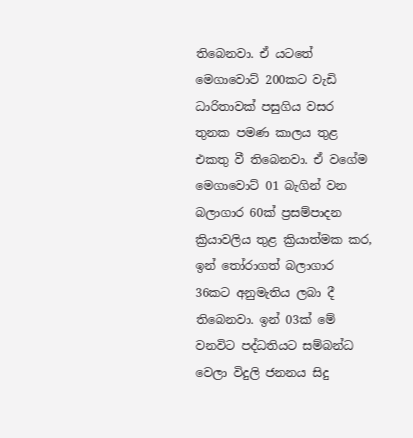තිබෙනවා. ඒ යටතේ මෙගාවොට් 200කට වැඩි ධාරිතාවක් පසුගිය වසර තුනක පමණ කාලය තුළ එකතු වී තිබෙනවා. ඒ වගේම මෙගාවොට් 01 බැගින් වන බලාගාර 60ක් ප්‍රසම්පාදන ක්‍රියාවලිය තුළ ක්‍රියාත්මක කර, ඉන් තෝරාගත් බලාගාර 36කට අනුමැතිය ලබා දී තිබෙනවා. ඉන් 03ක් මේ වනවිට පද්ධතියට සම්බන්ධ වෙලා විදුලි ජනනය සිදු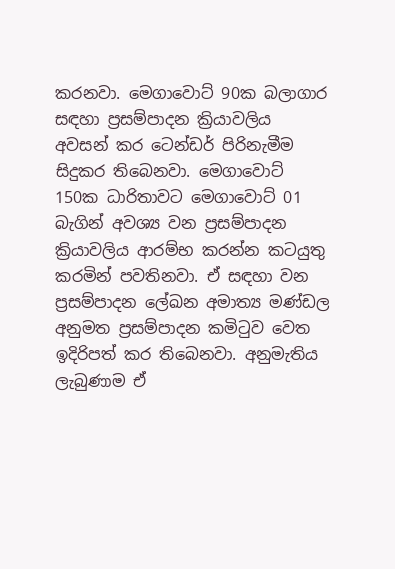කරනවා. මෙගාවොට් 90ක බලාගාර සඳහා ප්‍රසම්පාදන ක්‍රියාවලිය අවසන් කර ටෙන්ඩර් පිරිනැමීම සිදුකර තිබෙනවා. මෙගාවොට් 150ක ධාරිතාවට මෙගාවොට් 01 බැගින් අවශ්‍ය වන ප්‍රසම්පාදන ක්‍රියාවලිය ආරම්භ කරන්න කටයුතු කරමින් පවතිනවා. ඒ සඳහා වන ප්‍රසම්පාදන ලේඛන අමාත්‍ය මණ්ඩල අනුමත ප්‍රසම්පාදන කමිටුව වෙත ඉදිරිපත් කර තිබෙනවා. අනුමැතිය ලැබුණාම ඒ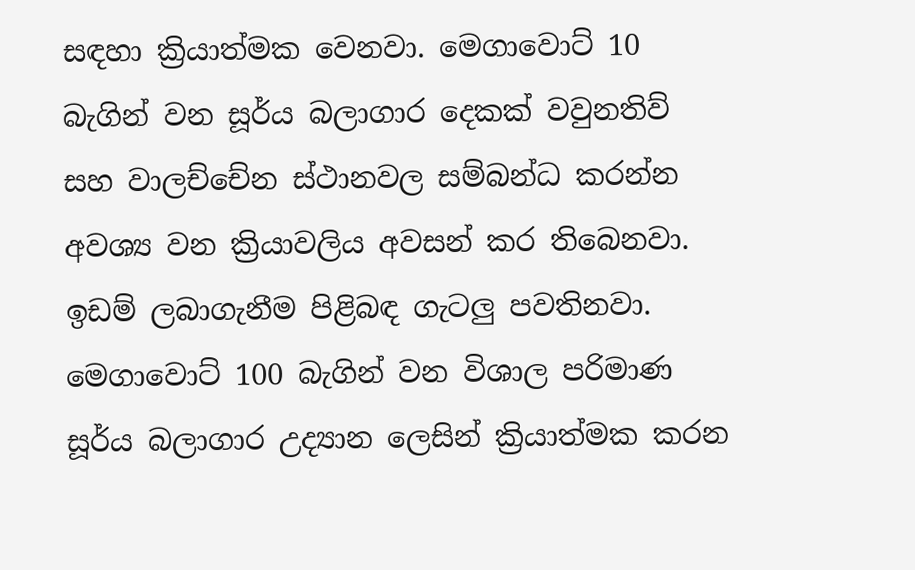සඳහා ක්‍රියාත්මක වෙනවා. මෙගාවොට් 10 බැගින් වන සූර්ය බලාගාර දෙකක් වවුනතිව් සහ වාලච්චේන ස්ථානවල සම්බන්ධ කරන්න අවශ්‍ය වන ක්‍රියාවලිය අවසන් කර තිබෙනවා. ඉඩම් ලබාගැනීම පිළිබඳ ගැටලු පවතිනවා. මෙගාවොට් 100 බැගින් වන විශාල පරිමාණ සූර්ය බලාගාර උද්‍යාන ලෙසින් ක්‍රියාත්මක කරන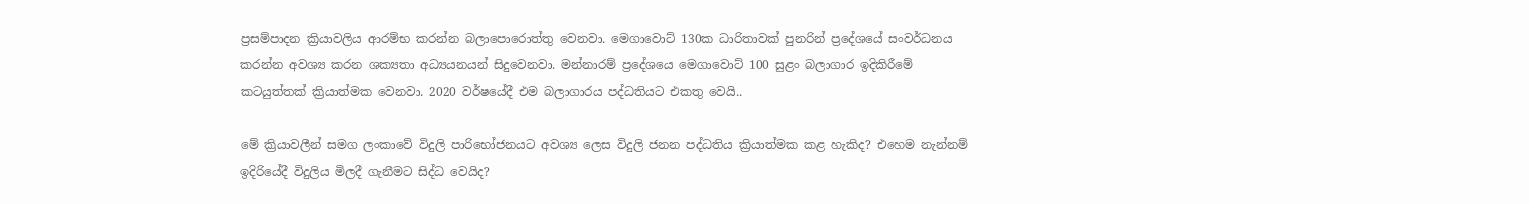ප්‍රසම්පාදන ක්‍රියාවලිය ආරම්භ කරන්න බලාපොරොත්තු වෙනවා. මෙගාවොට් 130ක ධාරිතාවක් පුනරින් ප්‍රදේශයේ සංවර්ධනය කරන්න අවශ්‍ය කරන ශක්‍යතා අධ්‍යයනයන් සිදුවෙනවා. මන්නාරම් ප්‍රදේශයෙ මෙගාවොට් 100 සුළං බලාගාර ඉදිකිරීමේ කටයුත්තක් ක්‍රියාත්මක වෙනවා. 2020 වර්ෂයේදී එම බලාගාරය පද්ධතියට එකතු වෙයි..

මේ ක්‍රියාවලීන් සමග ලංකාවේ විදුලි පාරිභෝජනයට අවශ්‍ය ලෙස විදුලි ජනන පද්ධතිය ක්‍රියාත්මක කළ හැකිද? එහෙම නැන්නම් ඉදිරියේදී විදුලිය මිලදී ගැනීමට සිද්ධ වෙයිද?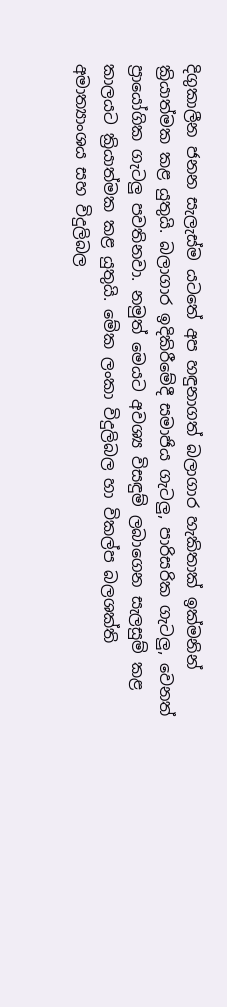දිගුකාලීන ජනන සැලැස්ම යටතේ අප හඳුනාගත් බලාගාර හැකිතාක් ඉක්මනින් ක්‍රියාත්මක කළ යුතුයි. බලාගාර ඉදිකිරීමේදී සමාජිය ගැටලු, පාරිසරික ගැටලු, වෙනත් ප්‍රායෝගික ගැටලු පවතිනවා. නමුත් මෙයට අවශ්‍ය විසඳුම් ලබාගෙන සැලසුම් කළ කාලයට ක්‍රියාත්මක කළ යුතුයි. මේක ලංකා විදුලිබල හා විකල්ප බලශක්ති අමාත්‍යාංශය සහ විදුලිබල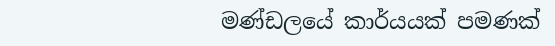මණ්ඩලයේ කාර්යයක් පමණක්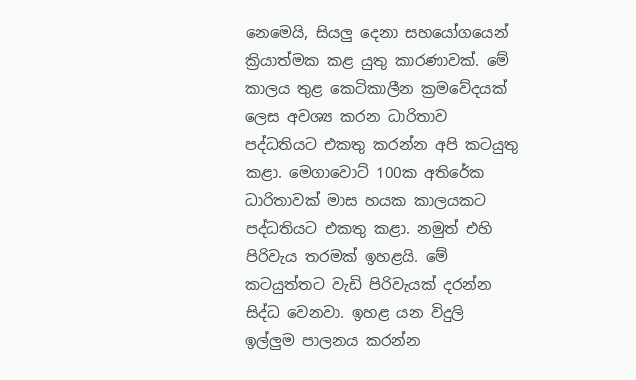නෙමෙයි, සියලු දෙනා සහයෝගයෙන් ක්‍රියාත්මක කළ යුතු කාරණාවක්. මේ කාලය තුළ කෙටිකාලීන ක්‍රමවේදයක් ලෙස අවශ්‍ය කරන ධාරිතාව පද්ධතියට එකතු කරන්න අපි කටයුතු කළා. මෙගාවොට් 100ක අතිරේක ධාරිතාවක් මාස හයක කාලයකට පද්ධතියට එකතු කළා. නමුත් එහි පිරිවැය තරමක් ඉහළයි. මේ කටයුත්තට වැඩි පිරිවැයක් දරන්න සිද්ධ වෙනවා. ඉහළ යන විදුලි ඉල්ලුම පාලනය කරන්න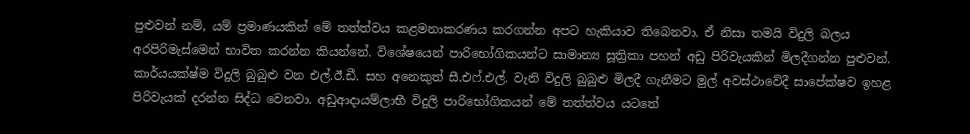පුළුවන් නම්, යම් ප්‍රමාණයකින් මේ තත්ත්වය කළමනාකරණය කරගන්න අපට හැකියාව තිබෙනවා. ඒ නිසා තමයි විදුලි බලය අරපිරිමැස්මෙන් භාවිත කරන්න කියන්නේ. විශේෂයෙන් පාරිභෝගිකයන්ට සාමාන්‍ය සූත්‍රිකා පහන් අඩු පිරිවැයකින් මිලදීගන්න පුළුවන්. කාර්යයක්ෂ්ම විදුලි බුබුළු වන එල්.ඊ.ඩී. සහ අනෙකුත් සී.එෆ්.එල්. වැනි විදුලි බුබුළු මිලදී ගැනීමට මුල් අවස්ථාවේදී සාපේක්ෂව ඉහළ පිරිවැයක් දරන්න සිද්ධ වෙනවා. අඩුආදායම්ලාභී විදුලි පාරිභෝගිකයන් මේ තත්ත්වය යටතේ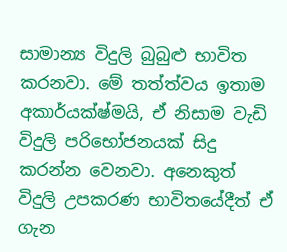සාමාන්‍ය විදුලි බුබුළු භාවිත කරනවා. මේ තත්ත්වය ඉතාම අකාර්යක්ෂ්මයි, ඒ නිසාම වැඩි විදුලි පරිභෝජනයක් සිදු කරන්න වෙනවා. අනෙකුත් විදුලි උපකරණ භාවිතයේදීත් ඒ ගැන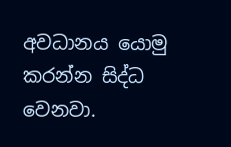අවධානය යොමු කරන්න සිද්ධ වෙනවා.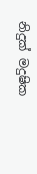නිදුක් මදුෂික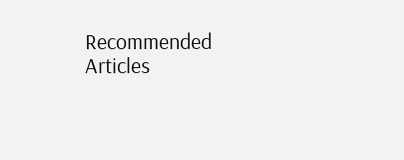Recommended Articles